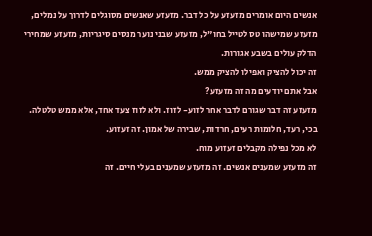אנשים היום אומרים מזעזע על כל דבר. מזעזע שאנשים מסוגלים לדרוך על נמלים, מזעזע שמישהו טס לטייל בחו"ל, מזעזע שבני נוער מנסים סיגריות, מזעזע שמחירי הדלק עולים בשבע אגורות.
זה יכול להציק ואפילו להציק ממש.
אבל אתם יודעים מה זה מזעזע?
מזעזע זה דבר שגורם לדבר אחר לזוע- לזוז. ולא לזוז צעד אחד, אלא ממש טלטלה. בכי, רעד, חלומות רעים, חרדות, שבירה של אמון. זה זעזוע.
לא מכל נפילה מקבלים זעזוע מוח.
זה מזעזע שמענים אנשים. זה מזעזע שמענים בעלי חיים. זה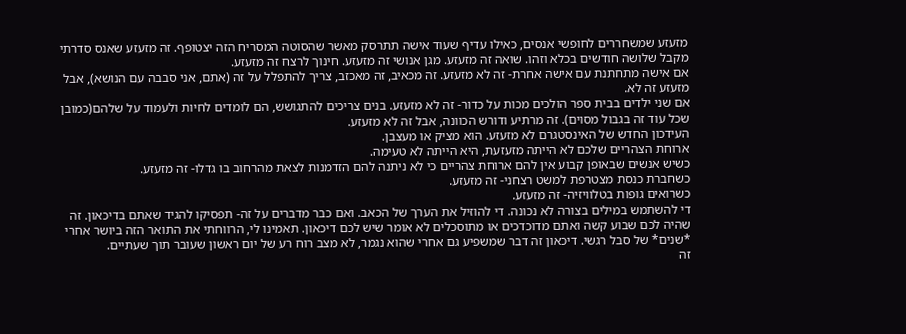מזעזע שמשחררים לחופשי אנסים, כאילו עדיף שעוד אישה תתרסק מאשר שהסוטה המסריח הזה יצטופף. זה מזעזע שאנס סדרתי מקבל שלושה חודשים בכלא וזהו. שואה זה מזעזע. מגן אנושי זה מזעזע. חינוך לרצח זה מזעזע.
אם אישה מתחתנת עם אישה אחרת- זה לא מזעזע. זה מכאיב, זה מאכזב, צריך להתפלל על זה (אתם, אני סבבה עם הנושא), אבל מזעזע זה לא.
אם שני ילדים בבית ספר הולכים מכות על כדור- זה לא מזעזע. בנים צריכים להתגושש, הם לומדים לחיות ולעמוד על שלהם(כמובן שכל עוד זה בגבול מסוים). זה מרתיע ודורש הכוונה, אבל זה לא מזעזע.
העידכון החדש של האינסטגרם לא מזעזע. הוא מציק או מעצבן.
ארוחת הצהריים שלכם לא הייתה מזעזעת, היא הייתה לא טעימה.
כשיש אנשים שבאופן קבוע אין להם ארוחת צהריים כי לא ניתנה להם הזדמנות לצאת מהרחוב בו גדלו- זה מזעזע.
כשחברת כנסת מצטרפת למשט רצחני- זה מזעזע.
כשרואים גופות בטלוויזיה- זה מזעזע.
די להשתמש במילים בצורה לא נכונה. די להוזיל את הערך של הכאב. ואם כבר מדברים על זה- תפסיקו להגיד שאתם בדיכאון. זה שהיה לכם שבוע קשה ואתם מדוכדכים או מתוסכלים לא אומר שיש לכם דיכאון. תאמינו לי, הרווחתי את התואר הזה ביושר אחרי *שנים* של סבל רגשי. דיכאון זה דבר שמשפיע גם אחרי שהוא נגמר, לא מצב רוח רע של יום ראשון שעובר תוך שעתיים.
זה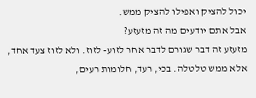יכול להציק ואפילו להציק ממש.
אבל אתם יודעים מה זה מזעזע?
מזעזע זה דבר שגורם לדבר אחר לזוע- לזוז. ולא לזוז צעד אחד, אלא ממש טלטלה. בכי, רעד, חלומות רעים,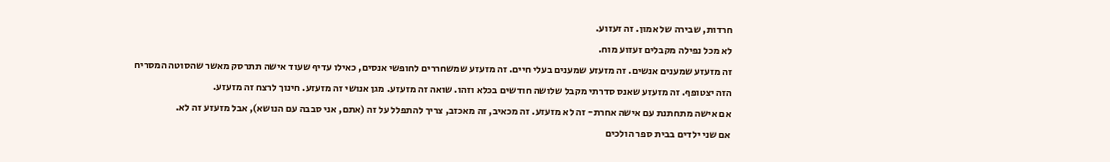חרדות, שבירה של אמון. זה זעזוע.
לא מכל נפילה מקבלים זעזוע מוח.
זה מזעזע שמענים אנשים. זה מזעזע שמענים בעלי חיים. זה מזעזע שמשחררים לחופשי אנסים, כאילו עדיף שעוד אישה תתרסק מאשר שהסוטה המסריח הזה יצטופף. זה מזעזע שאנס סדרתי מקבל שלושה חודשים בכלא וזהו. שואה זה מזעזע. מגן אנושי זה מזעזע. חינוך לרצח זה מזעזע.
אם אישה מתחתנת עם אישה אחרת- זה לא מזעזע. זה מכאיב, זה מאכזב, צריך להתפלל על זה (אתם, אני סבבה עם הנושא), אבל מזעזע זה לא.
אם שני ילדים בבית ספר הולכים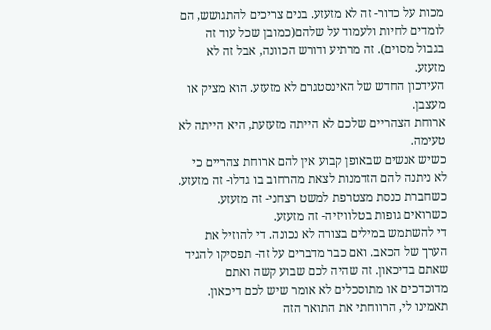מכות על כדור- זה לא מזעזע. בנים צריכים להתגושש, הם לומדים לחיות ולעמוד על שלהם(כמובן שכל עוד זה בגבול מסוים). זה מרתיע ודורש הכוונה, אבל זה לא מזעזע.
העידכון החדש של האינסטגרם לא מזעזע. הוא מציק או מעצבן.
ארוחת הצהריים שלכם לא הייתה מזעזעת, היא הייתה לא טעימה.
כשיש אנשים שבאופן קבוע אין להם ארוחת צהריים כי לא ניתנה להם הזדמנות לצאת מהרחוב בו גדלו- זה מזעזע.
כשחברת כנסת מצטרפת למשט רצחני- זה מזעזע.
כשרואים גופות בטלוויזיה- זה מזעזע.
די להשתמש במילים בצורה לא נכונה. די להוזיל את הערך של הכאב. ואם כבר מדברים על זה- תפסיקו להגיד שאתם בדיכאון. זה שהיה לכם שבוע קשה ואתם מדוכדכים או מתוסכלים לא אומר שיש לכם דיכאון. תאמינו לי, הרווחתי את התואר הזה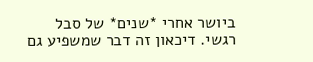ביושר אחרי *שנים* של סבל רגשי. דיכאון זה דבר שמשפיע גם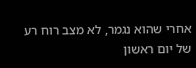אחרי שהוא נגמר, לא מצב רוח רע של יום ראשון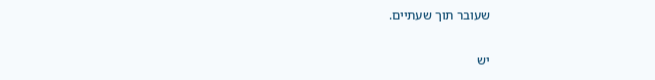שעובר תוך שעתיים.

יש